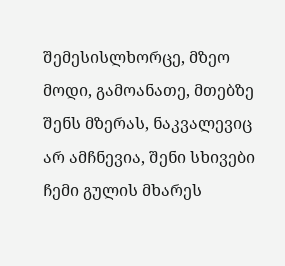შემესისლხორცე, მზეო მოდი, გამოანათე, მთებზე შენს მზერას, ნაკვალევიც არ ამჩნევია, შენი სხივები ჩემი გულის მხარეს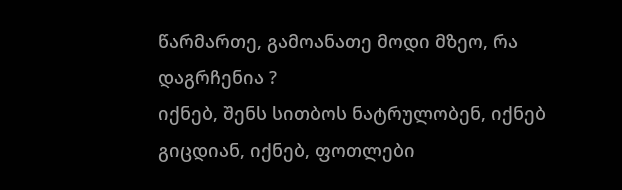წარმართე, გამოანათე მოდი მზეო, რა დაგრჩენია ?
იქნებ, შენს სითბოს ნატრულობენ, იქნებ გიცდიან, იქნებ, ფოთლები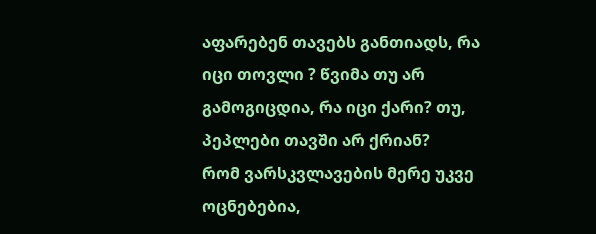აფარებენ თავებს განთიადს, რა იცი თოვლი ? წვიმა თუ არ გამოგიცდია, რა იცი ქარი? თუ, პეპლები თავში არ ქრიან?
რომ ვარსკვლავების მერე უკვე ოცნებებია,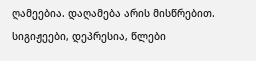ღამეებია. დაღამება არის მისწრებით. სიგიჟეები, დეპრესია, წლები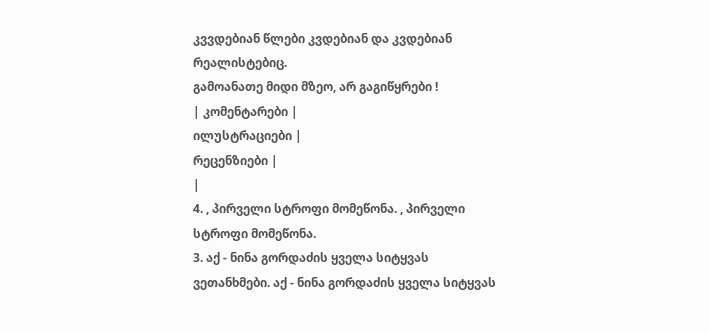კვვდებიან წლები კვდებიან და კვდებიან რეალისტებიც.
გამოანათე მიდი მზეო, არ გაგიწყრები !
| კომენტარები |
ილუსტრაციები |
რეცენზიები |
|
4. , პირველი სტროფი მომეწონა. , პირველი სტროფი მომეწონა.
3. აქ - ნინა გორდაძის ყველა სიტყვას ვეთანხმები. აქ - ნინა გორდაძის ყველა სიტყვას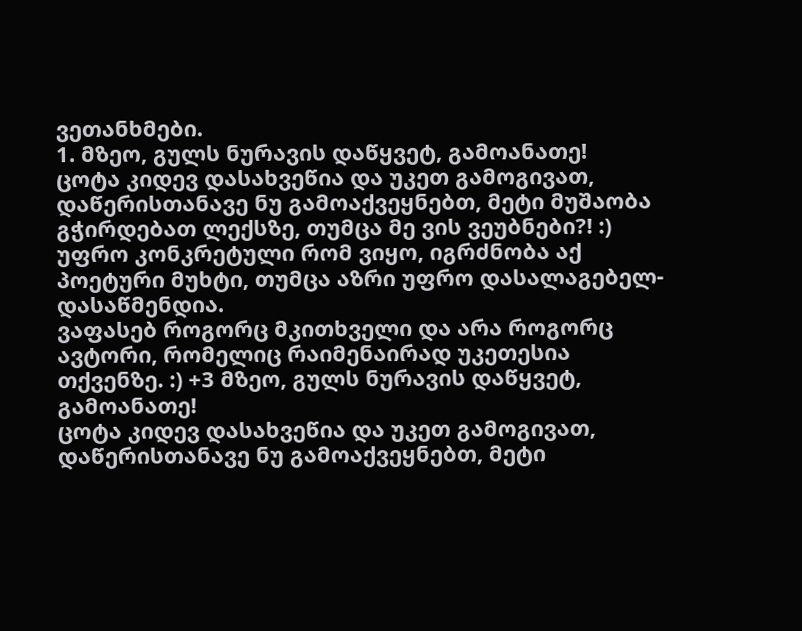ვეთანხმები.
1. მზეო, გულს ნურავის დაწყვეტ, გამოანათე!
ცოტა კიდევ დასახვეწია და უკეთ გამოგივათ, დაწერისთანავე ნუ გამოაქვეყნებთ, მეტი მუშაობა გჭირდებათ ლექსზე, თუმცა მე ვის ვეუბნები?! :)
უფრო კონკრეტული რომ ვიყო, იგრძნობა აქ პოეტური მუხტი, თუმცა აზრი უფრო დასალაგებელ- დასაწმენდია.
ვაფასებ როგორც მკითხველი და არა როგორც ავტორი, რომელიც რაიმენაირად უკეთესია თქვენზე. :) +3 მზეო, გულს ნურავის დაწყვეტ, გამოანათე!
ცოტა კიდევ დასახვეწია და უკეთ გამოგივათ, დაწერისთანავე ნუ გამოაქვეყნებთ, მეტი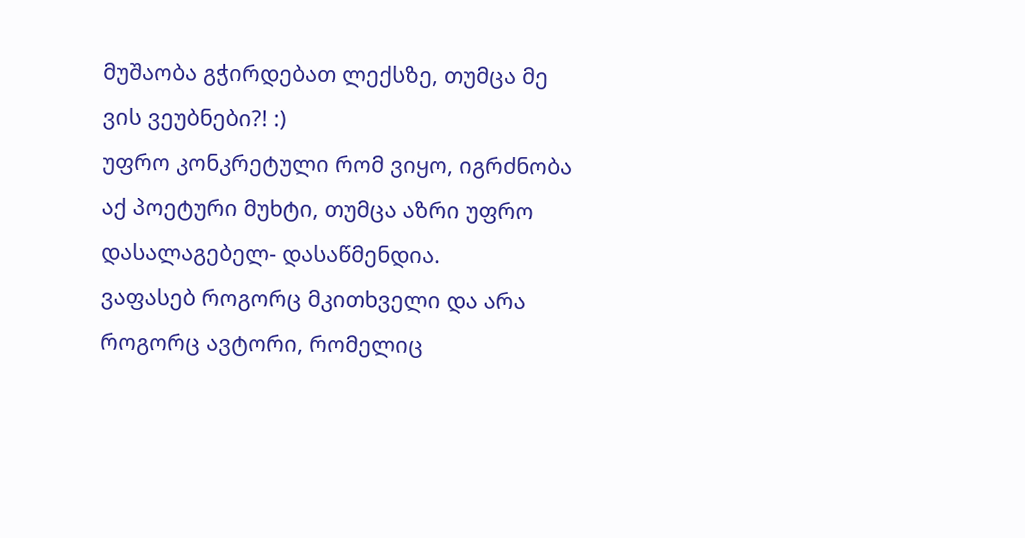მუშაობა გჭირდებათ ლექსზე, თუმცა მე ვის ვეუბნები?! :)
უფრო კონკრეტული რომ ვიყო, იგრძნობა აქ პოეტური მუხტი, თუმცა აზრი უფრო დასალაგებელ- დასაწმენდია.
ვაფასებ როგორც მკითხველი და არა როგორც ავტორი, რომელიც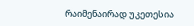რაიმენაირად უკეთესია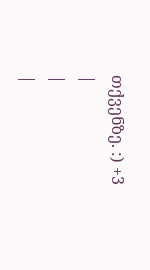თქვენზე. :) +3
|
|
|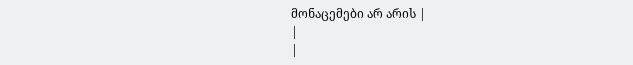მონაცემები არ არის |
|
|